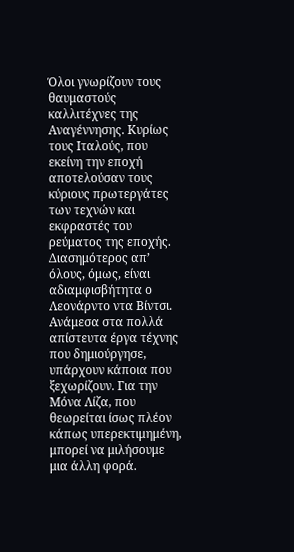Όλοι γνωρίζουν τους θαυμαστούς καλλιτέχνες της Αναγέννησης. Κυρίως τους Ιταλούς, που εκείνη την εποχή αποτελούσαν τους κύριους πρωτεργάτες των τεχνών και εκφραστές του ρεύματος της εποχής. Διασημότερος απ’ όλους, όμως, είναι αδιαμφισβήτητα ο Λεονάρντο ντα Βίντσι.
Ανάμεσα στα πολλά απίστευτα έργα τέχνης που δημιούργησε, υπάρχουν κάποια που ξεχωρίζουν. Για την Μόνα Λίζα, που θεωρείται ίσως πλέον κάπως υπερεκτιμημένη, μπορεί να μιλήσουμε μια άλλη φορά.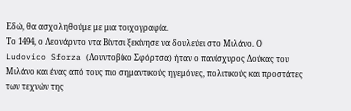Εδώ, θα ασχοληθούμε με μια τοιχογραφία.
Το 1494, ο Λεονάρντο ντα Βίντσι ξεκίνησε να δουλεύει στο Μιλάνο. Ο Ludovico Sforza (Λουντοβίκο Σφόρτσα) ήταν ο πανίσχυρος Δούκας του Μιλάνο και ένας από τους πιο σημαντικούς ηγεμόνες, πολιτικούς και προστάτες των τεχνών της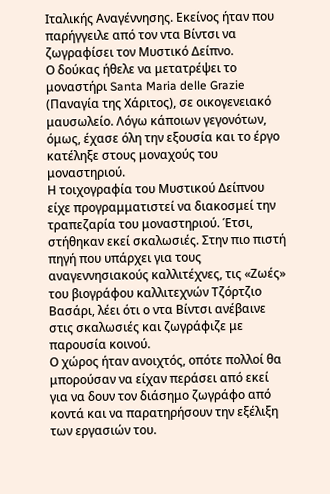Ιταλικής Αναγέννησης. Εκείνος ήταν που παρήγγειλε από τον ντα Βίντσι να ζωγραφίσει τον Μυστικό Δείπνο.
Ο δούκας ήθελε να μετατρέψει το μοναστήρι Santa Maria delle Grazie (Παναγία της Χάριτος), σε οικογενειακό μαυσωλείο. Λόγω κάποιων γεγονότων, όμως, έχασε όλη την εξουσία και το έργο κατέληξε στους μοναχούς του μοναστηριού.
Η τοιχογραφία του Μυστικού Δείπνου είχε προγραμματιστεί να διακοσμεί την τραπεζαρία του μοναστηριού. Έτσι, στήθηκαν εκεί σκαλωσιές. Στην πιο πιστή πηγή που υπάρχει για τους αναγεννησιακούς καλλιτέχνες, τις «Ζωές» του βιογράφου καλλιτεχνών Τζόρτζιο Βασάρι, λέει ότι ο ντα Βίντσι ανέβαινε στις σκαλωσιές και ζωγράφιζε με παρουσία κοινού.
Ο χώρος ήταν ανοιχτός, οπότε πολλοί θα μπορούσαν να είχαν περάσει από εκεί για να δουν τον διάσημο ζωγράφο από κοντά και να παρατηρήσουν την εξέλιξη των εργασιών του.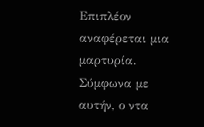Επιπλέον αναφέρεται μια μαρτυρία. Σύμφωνα με αυτήν, ο ντα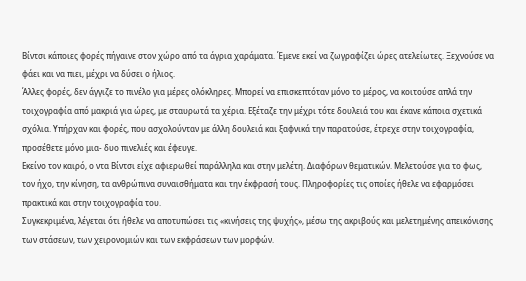Βίντσι κάποιες φορές πήγαινε στον χώρο από τα άγρια χαράματα. Έμενε εκεί να ζωγραφίζει ώρες ατελείωτες. Ξεχνούσε να φάει και να πιει, μέχρι να δύσει ο ήλιος.
Άλλες φορές, δεν άγγιζε το πινέλο για μέρες ολόκληρες. Μπορεί να επισκεπτόταν μόνο το μέρος, να κοιτούσε απλά την τοιχογραφία από μακριά για ώρες, με σταυρωτά τα χέρια. Εξέταζε την μέχρι τότε δουλειά του και έκανε κάποια σχετικά σχόλια. Υπήρχαν και φορές, που ασχολούνταν με άλλη δουλειά και ξαφνικά την παρατούσε, έτρεχε στην τοιχογραφία, προσέθετε μόνο μια- δυο πινελιές και έφευγε.
Εκείνο τον καιρό, ο ντα Βίντσι είχε αφιερωθεί παράλληλα και στην μελέτη. Διαφόρων θεματικών. Μελετούσε για το φως, τον ήχο, την κίνηση, τα ανθρώπινα συναισθήματα και την έκφρασή τους. Πληροφορίες τις οποίες ήθελε να εφαρμόσει πρακτικά και στην τοιχογραφία του.
Συγκεκριμένα, λέγεται ότι ήθελε να αποτυπώσει τις «κινήσεις της ψυχής», μέσω της ακριβούς και μελετημένης απεικόνισης των στάσεων, των χειρονομιών και των εκφράσεων των μορφών.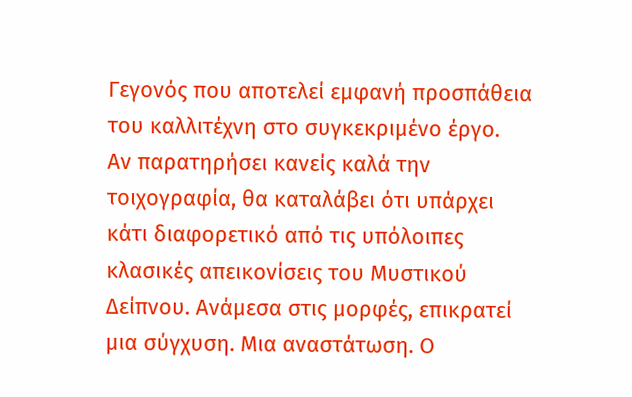Γεγονός που αποτελεί εμφανή προσπάθεια του καλλιτέχνη στο συγκεκριμένο έργο.
Αν παρατηρήσει κανείς καλά την τοιχογραφία, θα καταλάβει ότι υπάρχει κάτι διαφορετικό από τις υπόλοιπες κλασικές απεικονίσεις του Μυστικού Δείπνου. Ανάμεσα στις μορφές, επικρατεί μια σύγχυση. Μια αναστάτωση. Ο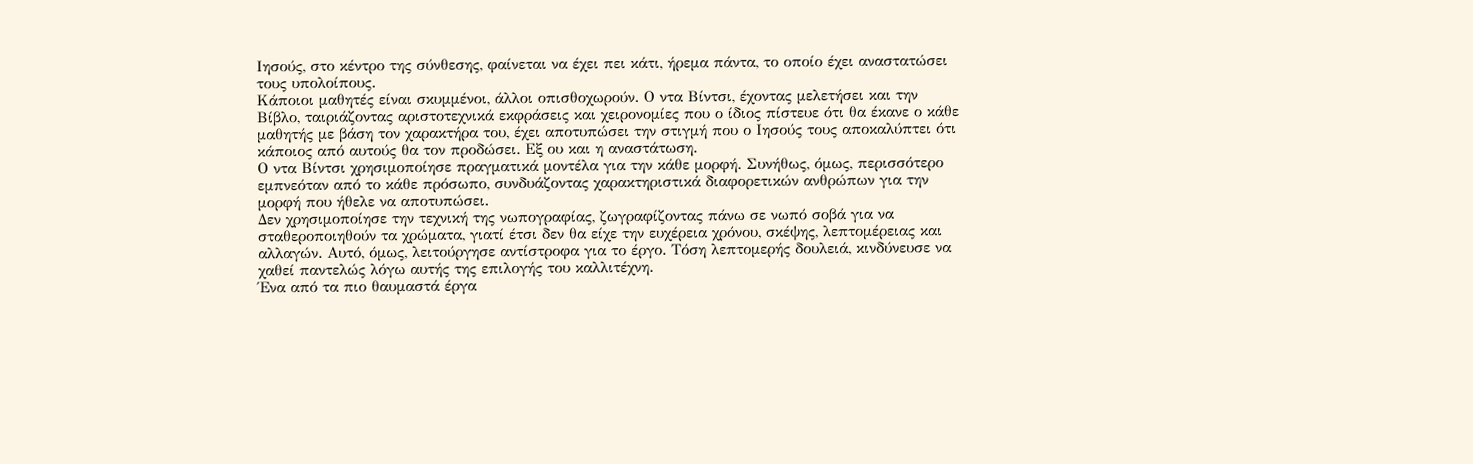Ιησούς, στο κέντρο της σύνθεσης, φαίνεται να έχει πει κάτι, ήρεμα πάντα, το οποίο έχει αναστατώσει τους υπολοίπους.
Κάποιοι μαθητές είναι σκυμμένοι, άλλοι οπισθοχωρούν. Ο ντα Βίντσι, έχοντας μελετήσει και την Βίβλο, ταιριάζοντας αριστοτεχνικά εκφράσεις και χειρονομίες που ο ίδιος πίστευε ότι θα έκανε ο κάθε μαθητής με βάση τον χαρακτήρα του, έχει αποτυπώσει την στιγμή που ο Ιησούς τους αποκαλύπτει ότι κάποιος από αυτούς θα τον προδώσει. Εξ ου και η αναστάτωση.
Ο ντα Βίντσι χρησιμοποίησε πραγματικά μοντέλα για την κάθε μορφή. Συνήθως, όμως, περισσότερο εμπνεόταν από το κάθε πρόσωπο, συνδυάζοντας χαρακτηριστικά διαφορετικών ανθρώπων για την μορφή που ήθελε να αποτυπώσει.
Δεν χρησιμοποίησε την τεχνική της νωπογραφίας, ζωγραφίζοντας πάνω σε νωπό σοβά για να σταθεροποιηθούν τα χρώματα, γιατί έτσι δεν θα είχε την ευχέρεια χρόνου, σκέψης, λεπτομέρειας και αλλαγών. Αυτό, όμως, λειτούργησε αντίστροφα για το έργο. Τόση λεπτομερής δουλειά, κινδύνευσε να χαθεί παντελώς λόγω αυτής της επιλογής του καλλιτέχνη.
Ένα από τα πιο θαυμαστά έργα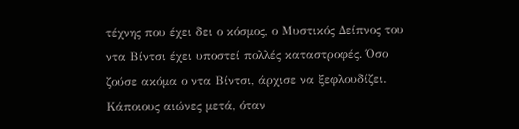τέχνης που έχει δει ο κόσμος, ο Μυστικός Δείπνος του ντα Βίντσι έχει υποστεί πολλές καταστροφές. Όσο ζούσε ακόμα ο ντα Βίντσι, άρχισε να ξεφλουδίζει. Κάποιους αιώνες μετά, όταν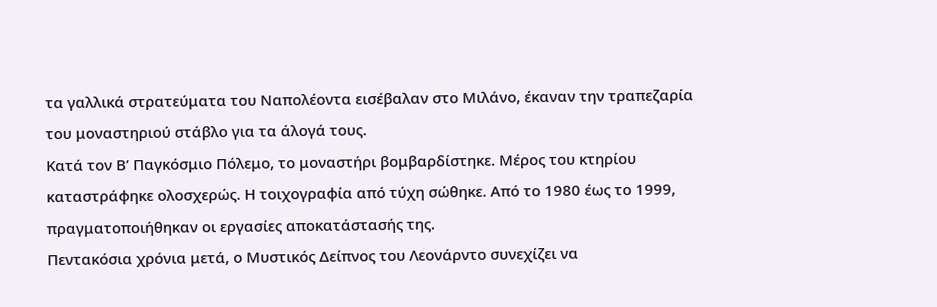τα γαλλικά στρατεύματα του Ναπολέοντα εισέβαλαν στο Μιλάνο, έκαναν την τραπεζαρία του μοναστηριού στάβλο για τα άλογά τους.
Κατά τον Β’ Παγκόσμιο Πόλεμο, το μοναστήρι βομβαρδίστηκε. Μέρος του κτηρίου καταστράφηκε ολοσχερώς. Η τοιχογραφία από τύχη σώθηκε. Από το 1980 έως το 1999, πραγματοποιήθηκαν οι εργασίες αποκατάστασής της.
Πεντακόσια χρόνια μετά, ο Μυστικός Δείπνος του Λεονάρντο συνεχίζει να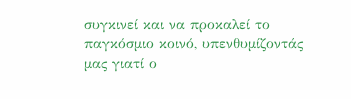συγκινεί και να προκαλεί το παγκόσμιο κοινό, υπενθυμίζοντάς μας γιατί ο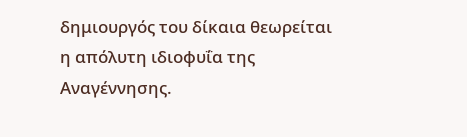δημιουργός του δίκαια θεωρείται η απόλυτη ιδιοφυΐα της Αναγέννησης.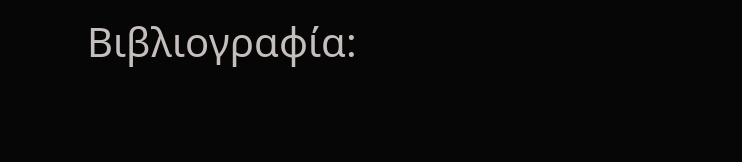Βιβλιογραφία: